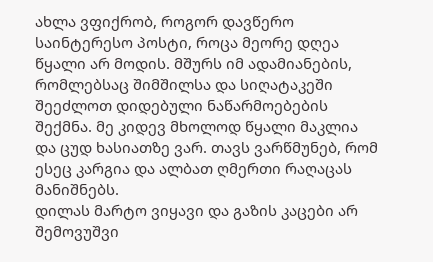ახლა ვფიქრობ, როგორ დავწერო საინტერესო პოსტი, როცა მეორე დღეა წყალი არ მოდის. მშურს იმ ადამიანების, რომლებსაც შიმშილსა და სიღატაკეში შეეძლოთ დიდებული ნაწარმოებების შექმნა. მე კიდევ მხოლოდ წყალი მაკლია და ცუდ ხასიათზე ვარ. თავს ვარწმუნებ, რომ ესეც კარგია და ალბათ ღმერთი რაღაცას მანიშნებს.
დილას მარტო ვიყავი და გაზის კაცები არ შემოვუშვი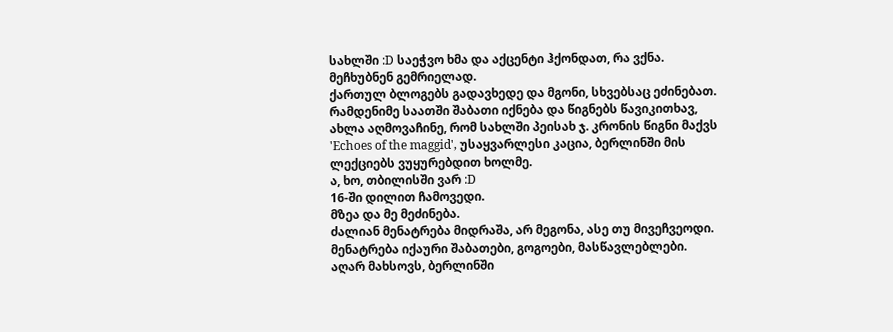სახლში :D საეჭვო ხმა და აქცენტი ჰქონდათ, რა ვქნა. მეჩხუბნენ გემრიელად.
ქართულ ბლოგებს გადავხედე და მგონი, სხვებსაც ეძინებათ.
რამდენიმე საათში შაბათი იქნება და წიგნებს წავიკითხავ, ახლა აღმოვაჩინე, რომ სახლში პეისახ ჯ. კრონის წიგნი მაქვს 'Echoes of the maggid', უსაყვარლესი კაცია, ბერლინში მის ლექციებს ვუყურებდით ხოლმე.
ა, ხო, თბილისში ვარ :D
16-ში დილით ჩამოვედი.
მზეა და მე მეძინება.
ძალიან მენატრება მიდრაშა, არ მეგონა, ასე თუ მივეჩვეოდი. მენატრება იქაური შაბათები, გოგოები, მასწავლებლები.
აღარ მახსოვს, ბერლინში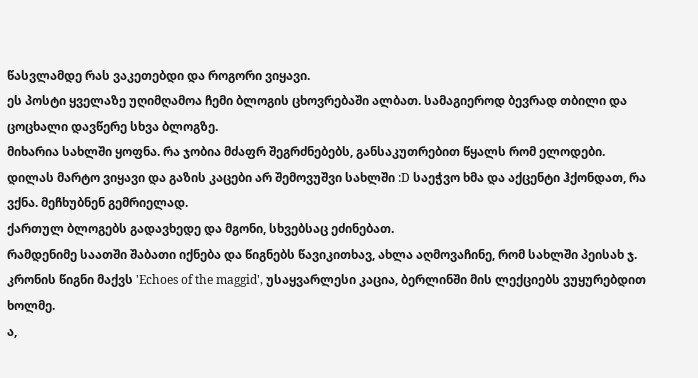წასვლამდე რას ვაკეთებდი და როგორი ვიყავი.
ეს პოსტი ყველაზე უღიმღამოა ჩემი ბლოგის ცხოვრებაში ალბათ. სამაგიეროდ ბევრად თბილი და ცოცხალი დავწერე სხვა ბლოგზე.
მიხარია სახლში ყოფნა. რა ჯობია მძაფრ შეგრძნებებს, განსაკუთრებით წყალს რომ ელოდები.
დილას მარტო ვიყავი და გაზის კაცები არ შემოვუშვი სახლში :D საეჭვო ხმა და აქცენტი ჰქონდათ, რა ვქნა. მეჩხუბნენ გემრიელად.
ქართულ ბლოგებს გადავხედე და მგონი, სხვებსაც ეძინებათ.
რამდენიმე საათში შაბათი იქნება და წიგნებს წავიკითხავ, ახლა აღმოვაჩინე, რომ სახლში პეისახ ჯ. კრონის წიგნი მაქვს 'Echoes of the maggid', უსაყვარლესი კაცია, ბერლინში მის ლექციებს ვუყურებდით ხოლმე.
ა,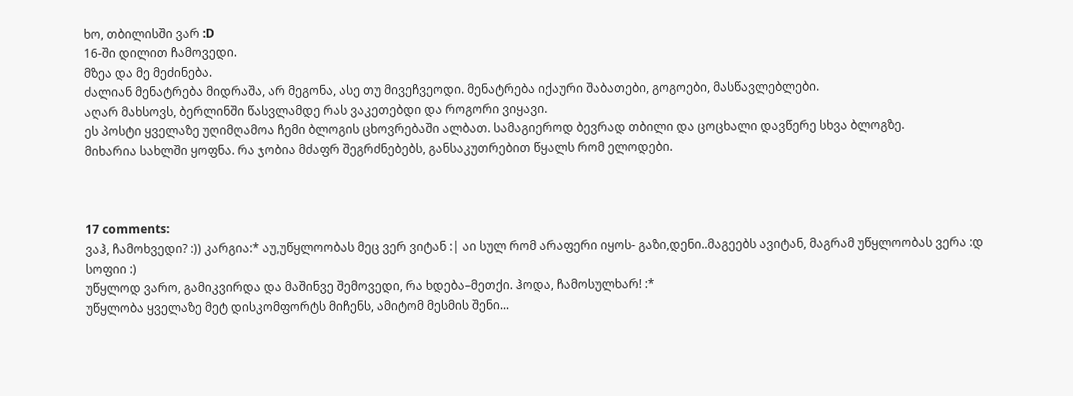ხო, თბილისში ვარ :D
16-ში დილით ჩამოვედი.
მზეა და მე მეძინება.
ძალიან მენატრება მიდრაშა, არ მეგონა, ასე თუ მივეჩვეოდი. მენატრება იქაური შაბათები, გოგოები, მასწავლებლები.
აღარ მახსოვს, ბერლინში წასვლამდე რას ვაკეთებდი და როგორი ვიყავი.
ეს პოსტი ყველაზე უღიმღამოა ჩემი ბლოგის ცხოვრებაში ალბათ. სამაგიეროდ ბევრად თბილი და ცოცხალი დავწერე სხვა ბლოგზე.
მიხარია სახლში ყოფნა. რა ჯობია მძაფრ შეგრძნებებს, განსაკუთრებით წყალს რომ ელოდები.



17 comments:
ვაჰ, ჩამოხვედი? :)) კარგია:* აუ,უწყლოობას მეც ვერ ვიტან :| აი სულ რომ არაფერი იყოს- გაზი,დენი..მაგეებს ავიტან, მაგრამ უწყლოობას ვერა :დ
სოფიი :)
უწყლოდ ვარო, გამიკვირდა და მაშინვე შემოვედი, რა ხდება–მეთქი. ჰოდა, ჩამოსულხარ! :*
უწყლობა ყველაზე მეტ დისკომფორტს მიჩენს, ამიტომ მესმის შენი...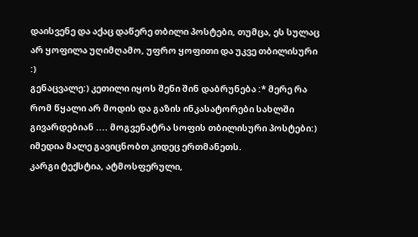დაისვენე და აქაც დაწერე თბილი პოსტები, თუმცა, ეს სულაც არ ყოფილა უღიმღამო, უფრო ყოფითი და უკვე თბილისური :)
გენაცვალე:) კეთილი იყოს შენი შინ დაბრუნება :* მერე რა რომ წყალი არ მოდის და გაზის ინკასატორები სახლში გივარდებიან .... მოგვენატრა სოფის თბილისური პოსტები:) იმედია მალე გავიცნობთ კიდეც ერთმანეთს.
კარგი ტექსტია, ატმოსფერული,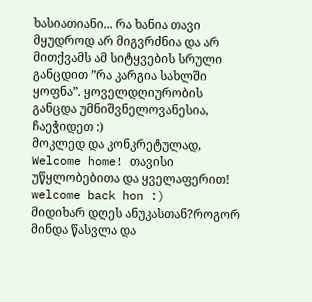ხასიათიანი... რა ხანია თავი მყუდროდ არ მიგვრძნია და არ მითქვამს ამ სიტყვების სრული განცდით ”რა კარგია სახლში ყოფნა”. ყოველდღიურობის განცდა უმნიშვნელოვანესია, ჩაეჭიდეთ :)
მოკლედ და კონკრეტულად, Welcome home! თავისი უწყლობებითა და ყველაფერით!
welcome back hon :)
მიდიხარ დღეს ანუკასთან?როგორ მინდა წასვლა და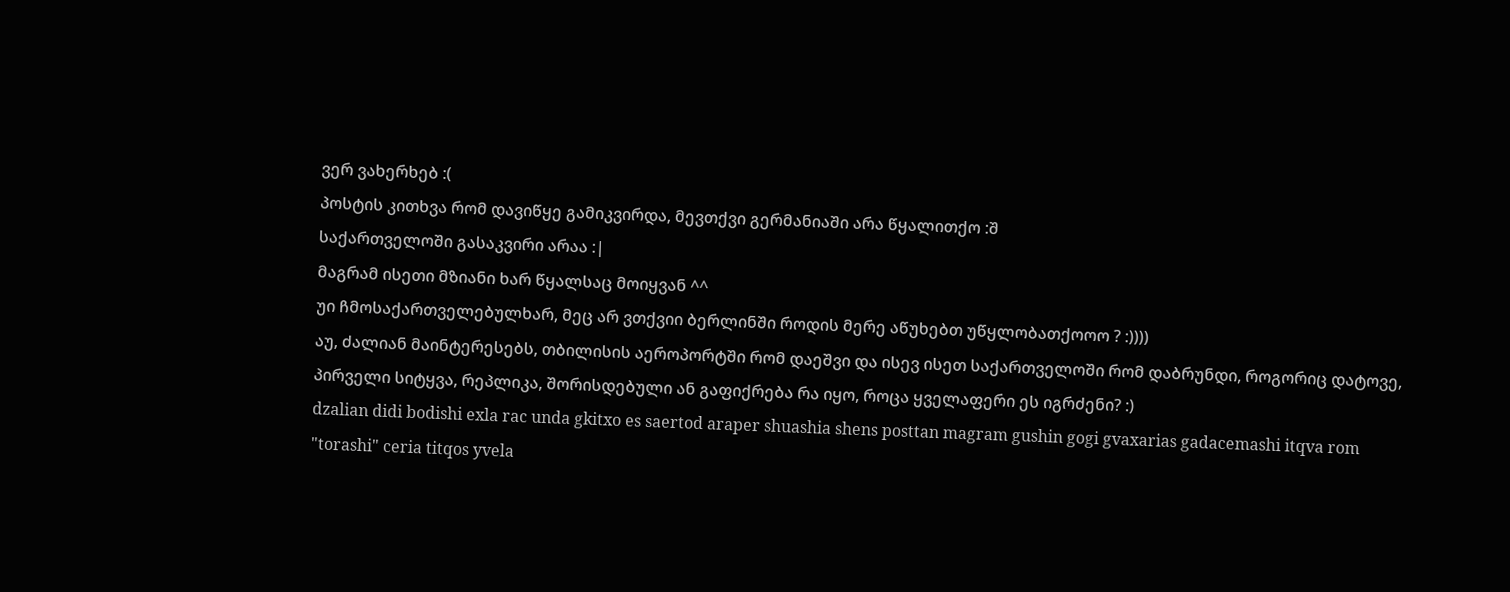ვერ ვახერხებ :(
პოსტის კითხვა რომ დავიწყე გამიკვირდა, მევთქვი გერმანიაში არა წყალითქო :შ
საქართველოში გასაკვირი არაა :|
მაგრამ ისეთი მზიანი ხარ წყალსაც მოიყვან ^^
უი ჩმოსაქართველებულხარ, მეც არ ვთქვიი ბერლინში როდის მერე აწუხებთ უწყლობათქოოო ? :))))
აუ, ძალიან მაინტერესებს, თბილისის აეროპორტში რომ დაეშვი და ისევ ისეთ საქართველოში რომ დაბრუნდი, როგორიც დატოვე, პირველი სიტყვა, რეპლიკა, შორისდებული ან გაფიქრება რა იყო, როცა ყველაფერი ეს იგრძენი? :)
dzalian didi bodishi exla rac unda gkitxo es saertod araper shuashia shens posttan magram gushin gogi gvaxarias gadacemashi itqva rom "torashi" ceria titqos yvela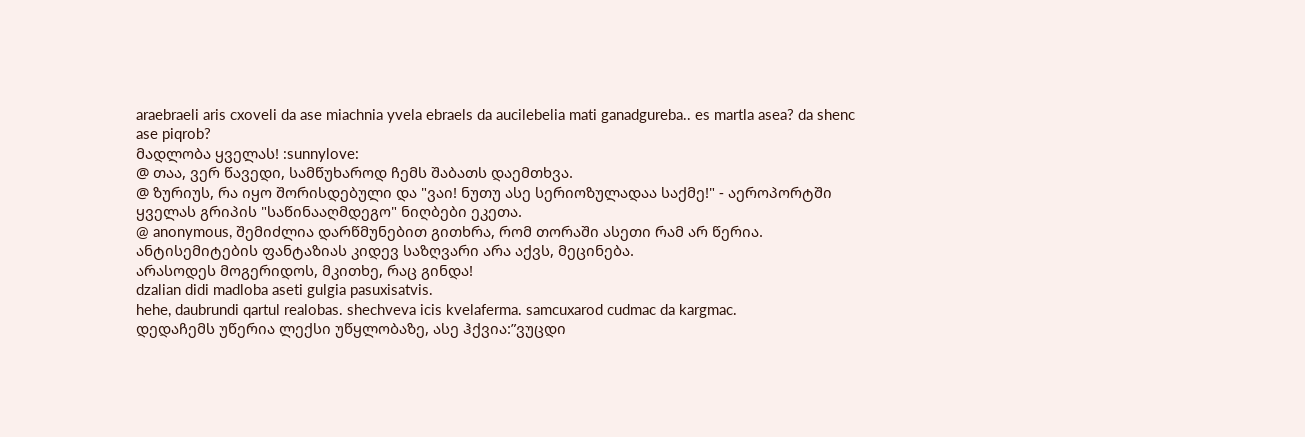araebraeli aris cxoveli da ase miachnia yvela ebraels da aucilebelia mati ganadgureba.. es martla asea? da shenc ase piqrob?
მადლობა ყველას! :sunnylove:
@ თაა, ვერ წავედი, სამწუხაროდ ჩემს შაბათს დაემთხვა.
@ ზურიუს, რა იყო შორისდებული და "ვაი! ნუთუ ასე სერიოზულადაა საქმე!" - აეროპორტში ყველას გრიპის "საწინააღმდეგო" ნიღბები ეკეთა.
@ anonymous, შემიძლია დარწმუნებით გითხრა, რომ თორაში ასეთი რამ არ წერია. ანტისემიტების ფანტაზიას კიდევ საზღვარი არა აქვს, მეცინება.
არასოდეს მოგერიდოს, მკითხე, რაც გინდა!
dzalian didi madloba aseti gulgia pasuxisatvis.
hehe, daubrundi qartul realobas. shechveva icis kvelaferma. samcuxarod cudmac da kargmac.
დედაჩემს უწერია ლექსი უწყლობაზე, ასე ჰქვია:”ვუცდი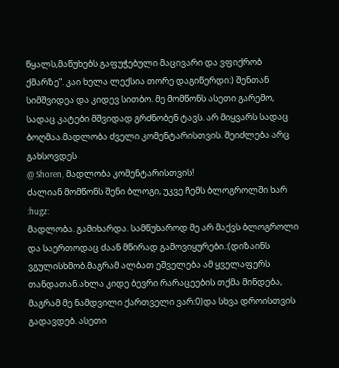წყალს,მაწუხებს გაფუჭებული მაცივარი და ვფიქრობ ქმარზე”. კაი ხელა ლექსია თორე დაგიწერდი:) შენთან სიმშვიდეა და კიდევ სითბო. მე მომწონს ასეთი გარემო, სადაც კატები მშვიდად გრძნობენ ტავს. არ მიყვარს სადაც ბოღმაა.მადლობა ძველი კომენტარისთვის. შეიძლება არც გახსოვდეს
@ Shoren, მადლობა კომენტარისთვის!
ძალიან მომწონს შენი ბლოგი, უკვე ჩემს ბლოგროლში ხარ :hugz:
მადლობა. გამიხარდა. სამწუხაროდ მე არ მაქვს ბლოგროლი და საერთოდაც ძაან მწირად გამოვიყურები.:(დიზაინს ვგულისხმობ.მაგრამ ალბათ ეშველება ამ ყველაფერს თანდათან.ახლა კიდე ბევრი რარაცეების თქმა მინდება, მაგრამ მე ნამდვილი ქართველი ვარ:0)და სხვა დროისთვის გადავდებ. ასეთი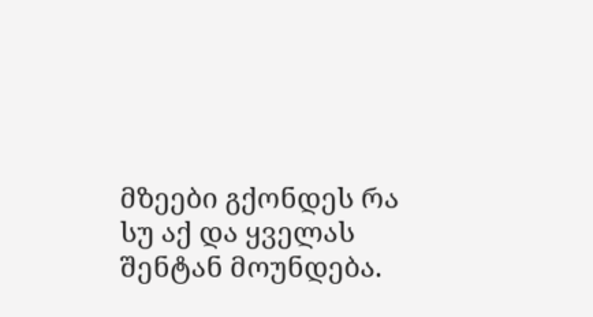მზეები გქონდეს რა სუ აქ და ყველას შენტან მოუნდება.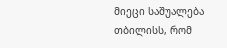მიეცი საშუალება თბილისს, რომ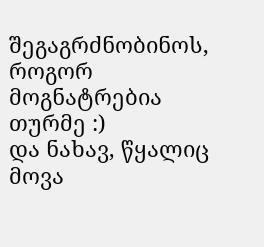შეგაგრძნობინოს, როგორ მოგნატრებია თურმე :)
და ნახავ, წყალიც მოვა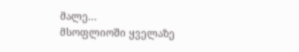მალე...
მსოფლიოში ყველაზე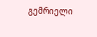გემრიელი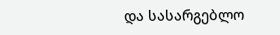და სასარგებლო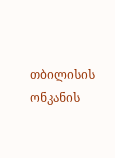თბილისის ონკანის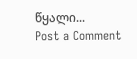წყალი...
Post a Comment